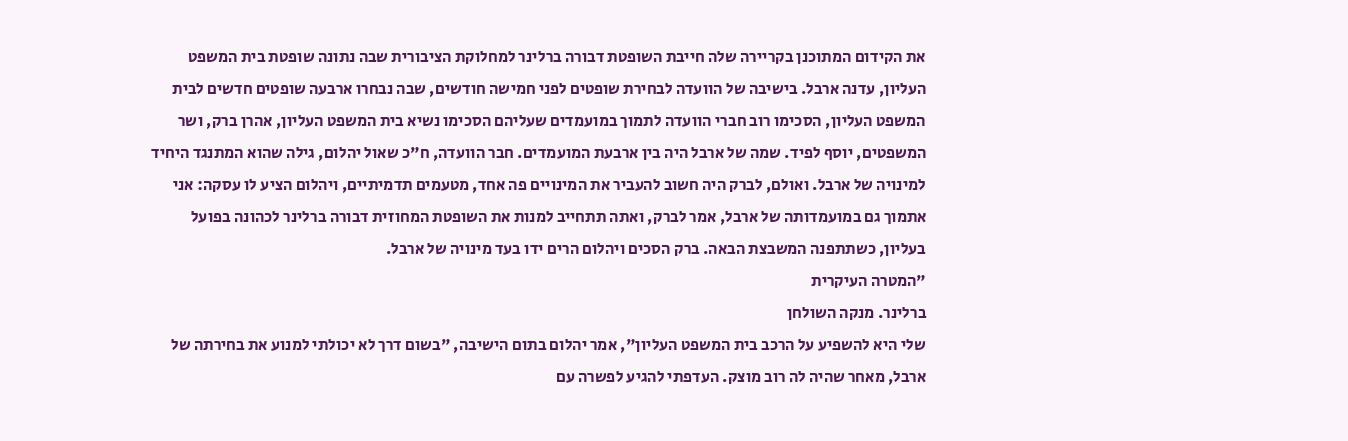את הקידום המתוכנן בקריירה שלה חייבת השופטת דבורה ברלינר למחלוקת הציבורית שבה נתונה שופטת בית המשפט העליון, עדנה ארבל. בישיבה של הוועדה לבחירת שופטים לפני חמישה חודשים, שבה נבחרו ארבעה שופטים חדשים לבית המשפט העליון, הסכימו רוב חברי הוועדה לתמוך במועמדים שעליהם הסכימו נשיא בית המשפט העליון, אהרן ברק, ושר המשפטים, יוסף לפיד. שמה של ארבל היה בין ארבעת המועמדים. חבר הוועדה, ח"כ שאול יהלום, גילה שהוא המתנגד היחיד למינויה של ארבל. ואולם, לברק היה חשוב להעביר את המינויים פה אחד, מטעמים תדמיתיים, ויהלום הציע לו עסקה: אני אתמוך גם במועמדותה של ארבל, אמר לברק, ואתה תתחייב למנות את השופטת המחוזית דבורה ברלינר לכהונה בפועל בעליון, כשתתפנה המשבצת הבאה. ברק הסכים ויהלום הרים ידו בעד מינויה של ארבל.
"המטרה העיקרית
ברלינר. מנקה השולחן
שלי היא להשפיע על הרכב בית המשפט העליון", אמר יהלום בתום הישיבה, "בשום דרך לא יכולתי למנוע את בחירתה של ארבל, מאחר שהיה לה רוב מוצק. העדפתי להגיע לפשרה עם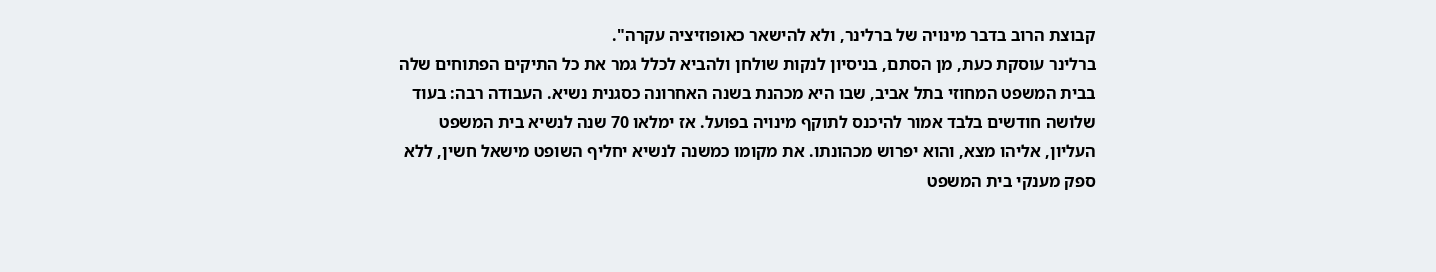קבוצת הרוב בדבר מינויה של ברלינר, ולא להישאר כאופוזיציה עקרה".
ברלינר עוסקת כעת, מן הסתם, בניסיון לנקות שולחן ולהביא לכלל גמר את כל התיקים הפתוחים שלה בבית המשפט המחוזי בתל אביב, שבו היא מכהנת בשנה האחרונה כסגנית נשיא. העבודה רבה: בעוד שלושה חודשים בלבד אמור להיכנס לתוקף מינויה בפועל. אז ימלאו 70 שנה לנשיא בית המשפט העליון, אליהו מצא, והוא יפרוש מכהונתו. את מקומו כמשנה לנשיא יחליף השופט מישאל חשין, ללא ספק מענקי בית המשפט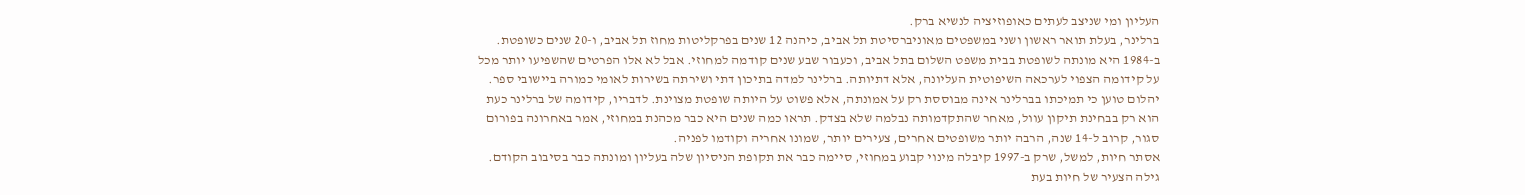העליון ומי שניצב לעתים כאופוזיציה לנשיא ברק.
ברלינר, בעלת תואר ראשון ושני במשפטים מאוניברסיטת תל אביב, כיהנה 12 שנים בפרקליטות מחוז תל אביב, ו-20 שנים כשופטת. ב-1984 היא מונתה לשופטת בבית משפט השלום בתל אביב, וכעבור שבע שנים קודמה למחוזי. אבל לא אלו הפרטים שהשפיעו יותר מכל על קידומה הצפוי לערכאה השיפוטית העליונה, אלא דתיותה. ברלינר למדה בתיכון דתי ושירתה בשירות לאומי כמורה ביישובי ספר.
יהלום טוען כי תמיכתו בברלינר אינה מבוססת רק על אמונתה, אלא פשוט על היותה שופטת מצוינת. לדבריו, קידומה של ברלינר כעת הוא רק בבחינת תיקון עוול, מאחר שהתקדמותה נבלמה שלא בצדק. תראו כמה שנים היא כבר מכהנת במחוזי, אמר באחרונה בפורום סגור, קרוב ל-14 שנה, הרבה יותר משופטים אחרים, צעירים יותר, שמונו אחריה וקודמו לפניה.
אסתר חיות, למשל, שרק ב-1997 קיבלה מינוי קבוע במחוזי, סיימה כבר את תקופת הניסיון שלה בעליון ומונתה כבר בסיבוב הקודם. גילה הצעיר של חיות בעת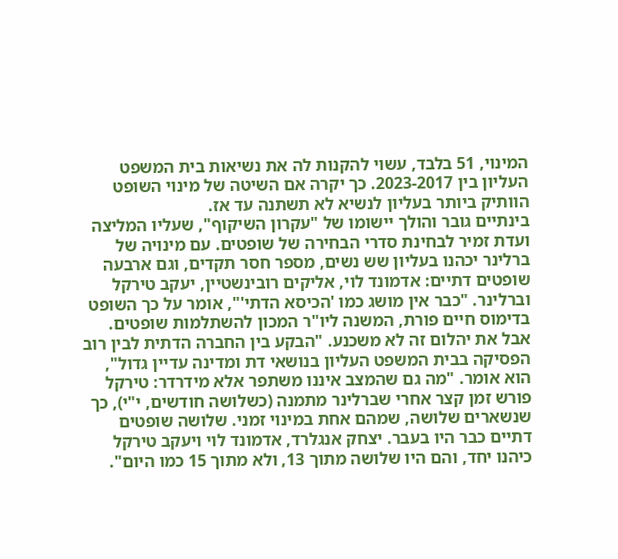המינוי, 51 בלבד, עשוי להקנות לה את נשיאות בית המשפט העליון בין 2023-2017. כך יקרה אם השיטה של מינוי השופט הוותיק ביותר בעליון לנשיא לא תשתנה עד אז.
בינתיים גובר והולך יישומו של "עקרון השיקוף", שעליו המליצה ועדת זמיר לבחינת סדרי הבחירה של שופטים. עם מינויה של ברלינר יכהנו בעליון שש נשים, מספר חסר תקדים, וגם ארבעה שופטים דתיים: אדמונד לוי, אליקים רובינשטיין, יעקב טירקל וברלינר. "כבר אין מושג כמו 'הכיסא הדתי'", אומר על כך השופט בדימוס חיים פורת, המשנה ליו"ר המכון להשתלמות שופטים.
אבל את יהלום זה לא משכנע. "הבקע בין החברה הדתית לבין רוב הפסיקה בבית המשפט העליון בנושאי דת ומדינה עדיין גדול", הוא אומר. "מה גם שהמצב איננו משתפר אלא מידרדר: טירקל פורש זמן קצר אחרי שברלינר מתמנה (כשלושה חודשים, י"י), כך שנשארים שלושה, שמהם אחת במינוי זמני. שלושה שופטים דתיים כבר היו בעבר. יצחק אנגלרד, אדמונד לוי ויעקב טירקל כיהנו יחד, והם היו שלושה מתוך 13, ולא מתוך 15 כמו היום".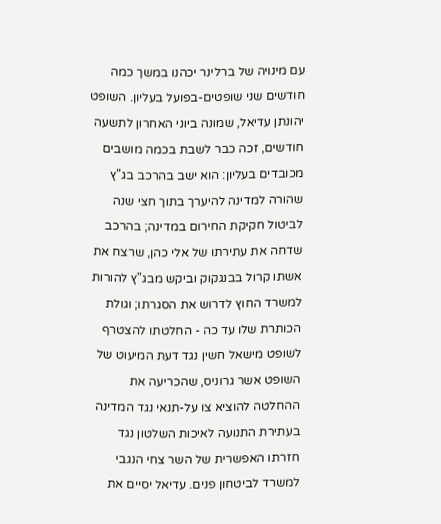עם מינויה של ברלינר יכהנו במשך כמה חודשים שני שופטים-בפועל בעליון. השופט יהונתן עדיאל, שמונה ביוני האחרון לתשעה חודשים, זכה כבר לשבת בכמה מושבים מכובדים בעליון: הוא ישב בהרכב בג"ץ שהורה למדינה להיערך בתוך חצי שנה לביטול חקיקת החירום במדינה; בהרכב שדחה את עתירתו של אלי כהן, שרצח את אשתו קרול בבנגקוק וביקש מבג"ץ להורות למשרד החוץ לדרוש את הסגרתו; וגולת הכותרת שלו עד כה - החלטתו להצטרף לשופט מישאל חשין נגד דעת המיעוט של השופט אשר גרוניס, שהכריעה את ההחלטה להוציא צו על-תנאי נגד המדינה בעתירת התנועה לאיכות השלטון נגד חזרתו האפשרית של השר צחי הנגבי למשרד לביטחון פנים. עדיאל יסיים את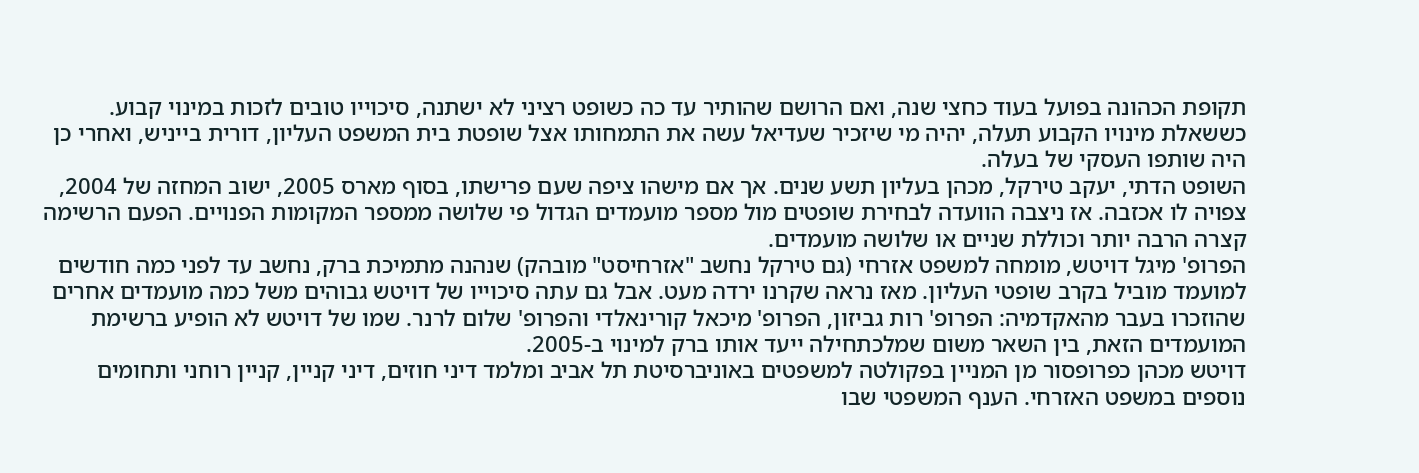תקופת הכהונה בפועל בעוד כחצי שנה, ואם הרושם שהותיר עד כה כשופט רציני לא ישתנה, סיכוייו טובים לזכות במינוי קבוע. כששאלת מינויו הקבוע תעלה, יהיה מי שיזכיר שעדיאל עשה את התמחותו אצל שופטת בית המשפט העליון, דורית בייניש, ואחרי כן היה שותפו העסקי של בעלה.
השופט הדתי, יעקב טירקל, מכהן בעליון תשע שנים. אך אם מישהו ציפה שעם פרישתו, בסוף מארס 2005, ישוב המחזה של 2004, צפויה לו אכזבה. אז ניצבה הוועדה לבחירת שופטים מול מספר מועמדים הגדול פי שלושה ממספר המקומות הפנויים. הפעם הרשימה קצרה הרבה יותר וכוללת שניים או שלושה מועמדים.
הפרופ' מיגל דויטש, מומחה למשפט אזרחי (גם טירקל נחשב "אזרחיסט" מובהק) שנהנה מתמיכת ברק, נחשב עד לפני כמה חודשים למועמד מוביל בקרב שופטי העליון. מאז נראה שקרנו ירדה מעט. אבל גם עתה סיכוייו של דויטש גבוהים משל כמה מועמדים אחרים שהוזכרו בעבר מהאקדמיה: הפרופ' רות גביזון, הפרופ' מיכאל קורינאלדי והפרופ' שלום לרנר. שמו של דויטש לא הופיע ברשימת המועמדים הזאת, בין השאר משום שמלכתחילה ייעד אותו ברק למינוי ב-2005.
דויטש מכהן כפרופסור מן המניין בפקולטה למשפטים באוניברסיטת תל אביב ומלמד דיני חוזים, דיני קניין, קניין רוחני ותחומים נוספים במשפט האזרחי. הענף המשפטי שבו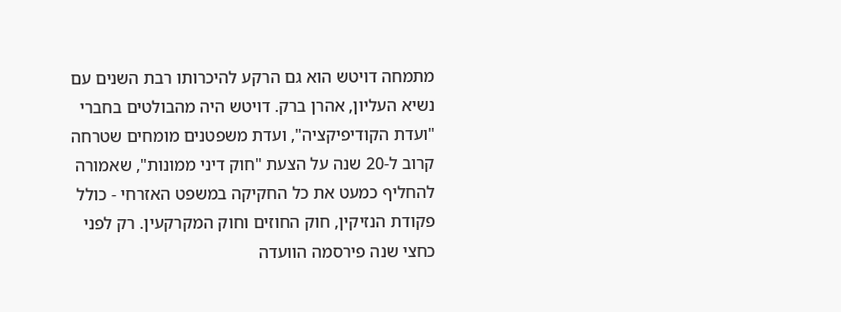מתמחה דויטש הוא גם הרקע להיכרותו רבת השנים עם נשיא העליון, אהרן ברק. דויטש היה מהבולטים בחברי "ועדת הקודיפיקציה", ועדת משפטנים מומחים שטרחה קרוב ל-20 שנה על הצעת "חוק דיני ממונות", שאמורה להחליף כמעט את כל החקיקה במשפט האזרחי - כולל פקודת הנזיקין, חוק החוזים וחוק המקרקעין. רק לפני כחצי שנה פירסמה הוועדה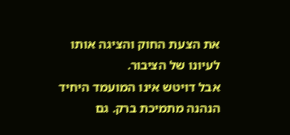את הצעת החוק והציגה אותו לעיונו של הציבור.
אבל דויטש אינו המועמד היחיד הנהנה מתמיכת ברק. גם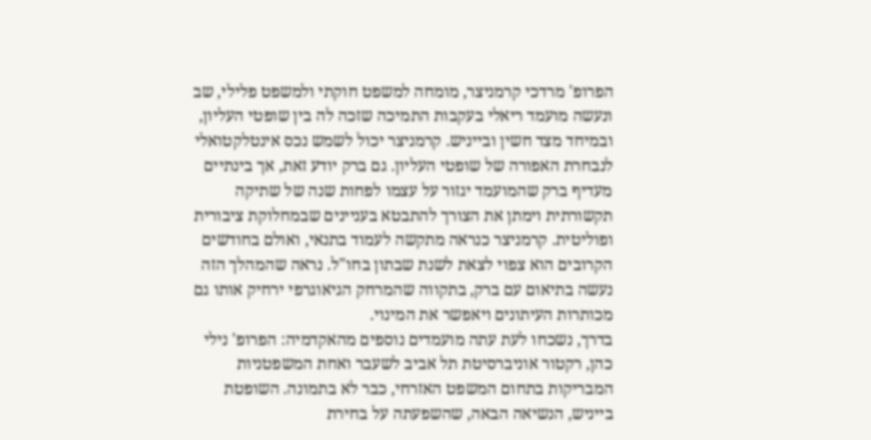הפרופ' מרדכי קרמניצר, מומחה למשפט חוקתי ולמשפט פלילי, שב ונעשה מועמד ריאלי בעקבות התמיכה שזכה לה בין שופטי העליון, ובמיחד מצד חשין ובייניש. קרמניצר יכול לשמש נכס אינטלקטואלי לנבחרת האפורה של שופטי העליון. גם ברק יודע זאת, אך בינתיים מעדיף ברק שהמועמד יגזור על עצמו לפחות שנה של שתיקה תקשורתית וימתן את הצורך להתבטא בעניינים שבמחלוקת ציבורית ופוליטית. קרמניצר כנראה מתקשה לעמוד בתנאי, ואולם בחודשים הקרובים הוא צפוי לצאת לשנת שבתון בחו"ל. נראה שהמהלך הזה נעשה בתיאום עם ברק, בתקווה שהמרחק הגיאוגרפי ירחיק אותו גם מכותרות העיתונים ויאפשר את המינוי.
בדרך, נשכחו לעת עתה מועמדים נוספים מהאקדמיה: הפרופ' נילי כהן, רקטור אוניברסיטת תל אביב לשעבר ואחת המשפטניות המבריקות בתחום המשפט האזרחי, כבר לא בתמונה. השופטת בייניש, הנשיאה הבאה, שהשפעתה על בחירת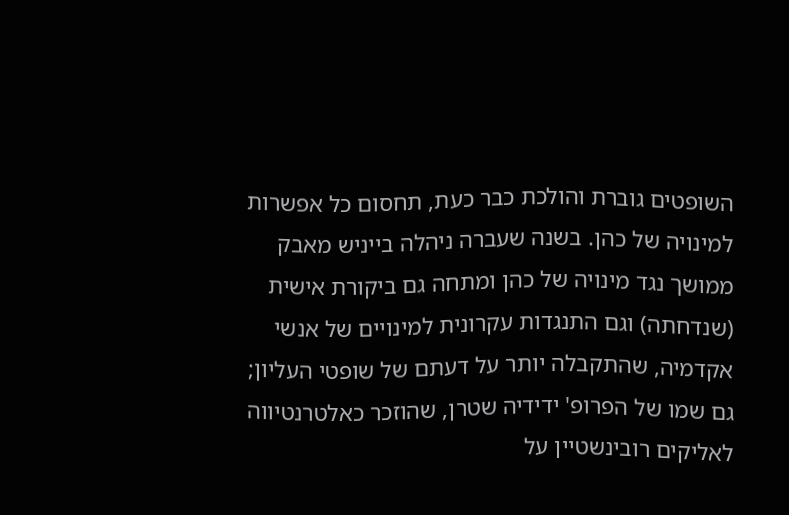השופטים גוברת והולכת כבר כעת, תחסום כל אפשרות למינויה של כהן. בשנה שעברה ניהלה בייניש מאבק ממושך נגד מינויה של כהן ומתחה גם ביקורת אישית (שנדחתה) וגם התנגדות עקרונית למינויים של אנשי אקדמיה, שהתקבלה יותר על דעתם של שופטי העליון; גם שמו של הפרופ' ידידיה שטרן, שהוזכר כאלטרנטיווה לאליקים רובינשטיין על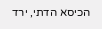הכיסא הדתי, ירד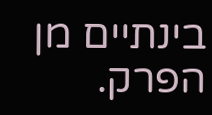בינתיים מן הפרק.